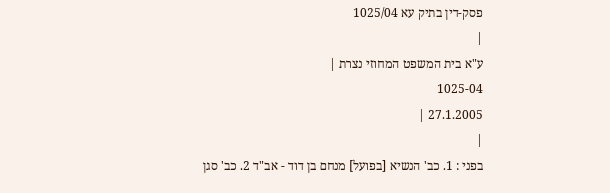פסק-דין בתיק עא 1025/04
|
ע"א בית המשפט המחוזי נצרת |
1025-04
27.1.2005 |
|
בפני : 1. כב' הנשיא [בפועל] מנחם בן דוד - אב"ד 2. כב' סגן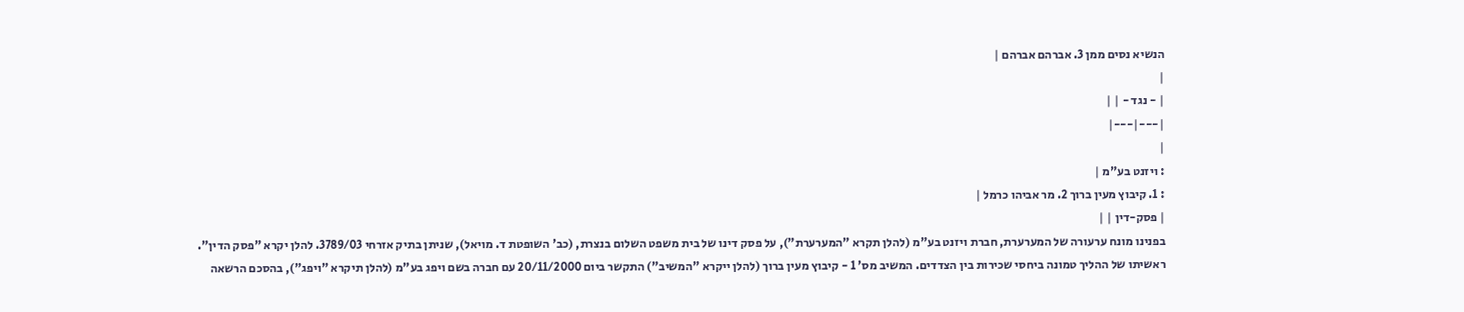הנשיא נסים ממן 3. אברהם אברהם |
|
| - נגד - | |
|---|---|
|
: ויזנט בע"מ |
: 1. קיבוץ מעין ברוך 2. מר אביהו כרמל |
| פסק-דין | |
בפנינו מונח ערעורה של המערערת, חברת ויזנט בע"מ (להלן תקרא "המערערת"), על פסק דינו של בית משפט השלום בנצרת, (כב' השופטת ד. מויאל), שניתן בתיק אזרחי 3789/03. להלן יקרא "פסק הדין".
ראשיתו של ההליך טמונה ביחסי שכירות בין הצדדים. המשיב מס' 1 - קיבוץ מעין ברוך (להלן ייקרא "המשיב") התקשר ביום 20/11/2000 עם חברה בשם ויפג בע"מ (להלן תיקרא "ויפג"), בהסכם הרשאה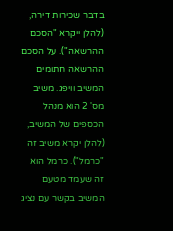בדבר שכירות דירה, (להלן ייקרא "הסכם ההרשאה"). על הסכם ההרשאה חתומים המשיב וויפג. משיב מס' 2 הוא מנהל הכספים של המשיב, (להלן יקרא משיב זה "כרמל"). כרמל הוא זה שעמד מטעם המשיב בקשר עם נציג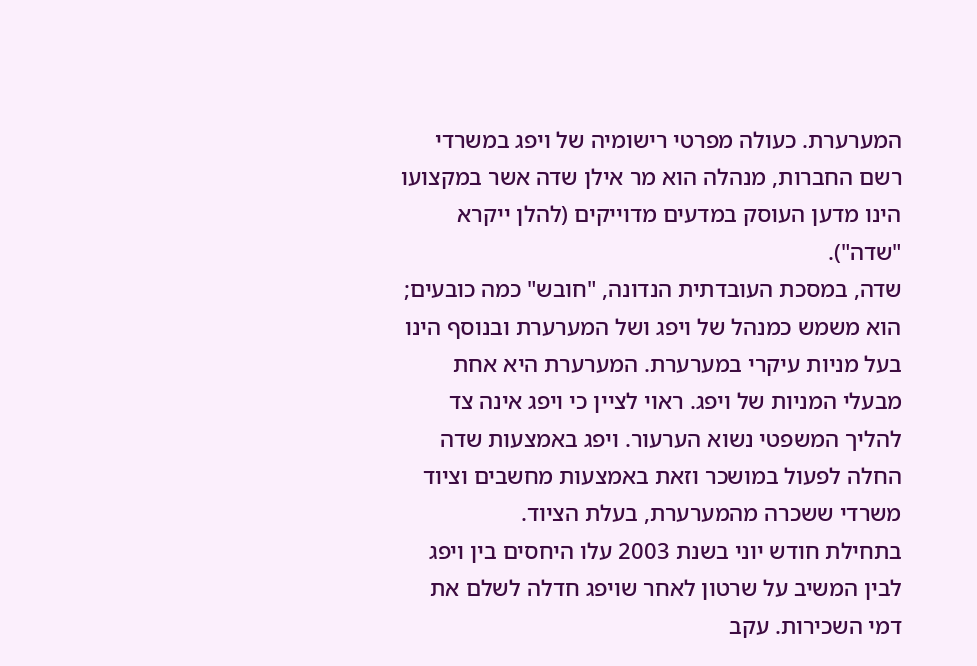המערערת. כעולה מפרטי רישומיה של ויפג במשרדי רשם החברות, מנהלה הוא מר אילן שדה אשר במקצועו הינו מדען העוסק במדעים מדוייקים (להלן ייקרא "שדה").
שדה, במסכת העובדתית הנדונה, "חובש" כמה כובעים; הוא משמש כמנהל של ויפג ושל המערערת ובנוסף הינו בעל מניות עיקרי במערערת. המערערת היא אחת מבעלי המניות של ויפג. ראוי לציין כי ויפג אינה צד להליך המשפטי נשוא הערעור. ויפג באמצעות שדה החלה לפעול במושכר וזאת באמצעות מחשבים וציוד משרדי ששכרה מהמערערת, בעלת הציוד.
בתחילת חודש יוני בשנת 2003 עלו היחסים בין ויפג לבין המשיב על שרטון לאחר שויפג חדלה לשלם את דמי השכירות. עקב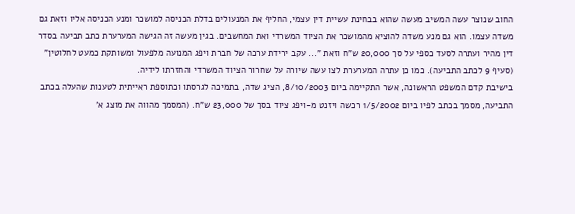החוב שנוצר עשה המשיב מעשה שהוא בבחינת עשיית דין עצמי, החליף את המנעולים בדלת הכניסה למושכר ומנע הכניסה אליו וזאת גם משדה עצמו. הוא גם מנע משדה להוציא מהמושכר את הציוד המשרדי ואת המחשבים. בגין מעשה זה הגישה המערערת כתב תביעה בסדר דין מהיר ועתרה לסעד כספי על סך 20,000 ש"ח וזאת "... עקב ירידת ערכה של חברת ויפג המנועה מלפעול ומשותקת כמעט לחלוטין" (סעיף 9 לכתב התביעה). כמו כן עתרה המערערת לצו עשה שיורה על שחרור הציוד המשרדי והחזרתו לידיה.
בישיבת קדם המשפט הראשונה, אשר התקיימה ביום 8/10/2003, הציג שדה, בתמיכה לגרסתו וכתוספת ראייתית לטענות שהעלה בכתב התביעה, מסמך בכתב לפיו ביום 1/5/2002 רכשה ויזנט מ-ויפג ציוד בסך של 23,000 ש"ח. (המסמך מהווה את מוצג א'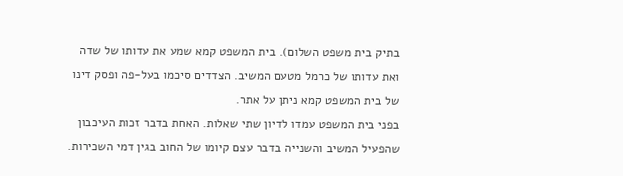בתיק בית משפט השלום). בית המשפט קמא שמע את עדותו של שדה ואת עדותו של כרמל מטעם המשיב. הצדדים סיכמו בעל-פה ופסק דינו של בית המשפט קמא ניתן על אתר.
בפני בית המשפט עמדו לדיון שתי שאלות. האחת בדבר זכות העיכבון שהפעיל המשיב והשנייה בדבר עצם קיומו של החוב בגין דמי השכירות.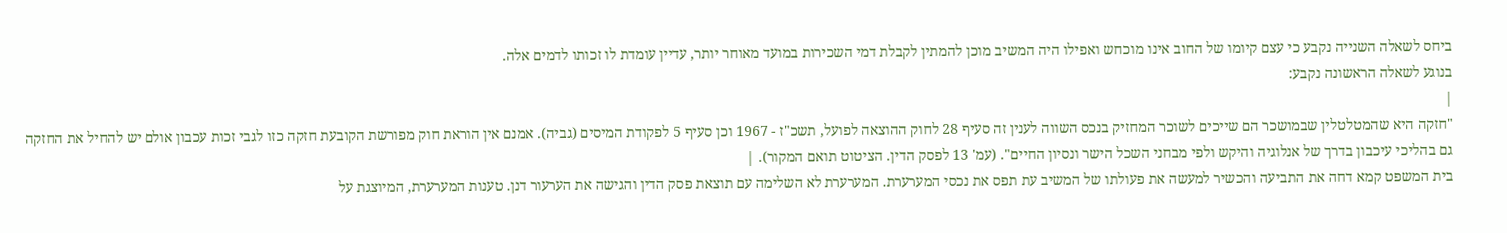ביחס לשאלה השנייה נקבע כי עצם קיומו של החוב אינו מוכחש ואפילו היה המשיב מוכן להמתין לקבלת דמי השכירות במועד מאוחר יותר, עדיין עומדת לו זכותו לדמים אלה.
בנוגע לשאלה הראשונה נקבע:
|
"חזקה היא שהמטלטלין שבמושכר הם שייכים לשוכר המחזיק בנכס השווה לענין זה סעיף 28 לחוק ההוצאה לפועל, תשכ"ז - 1967 וכן סעיף 5 לפקודת המיסים (גביה). אמנם אין הוראת חוק מפורשת הקובעת חזקה כזו לגבי זכות עכבון אולם יש להחיל את החזקה גם בהליכי עיכבון בדרך של אנלוגיה והיקש ולפי מבחני השכל הישר ונסיון החיים". (עמ' 13 לפסק הדין. הציטוט תואם המקור). |
בית המשפט קמא דחה את התביעה והכשיר למעשה את פעולתו של המשיב עת תפס את נכסי המערערת. המערערת לא השלימה עם תוצאת פסק הדין והגישה את הערעור דנן. טענות המערערת, המיוצגת על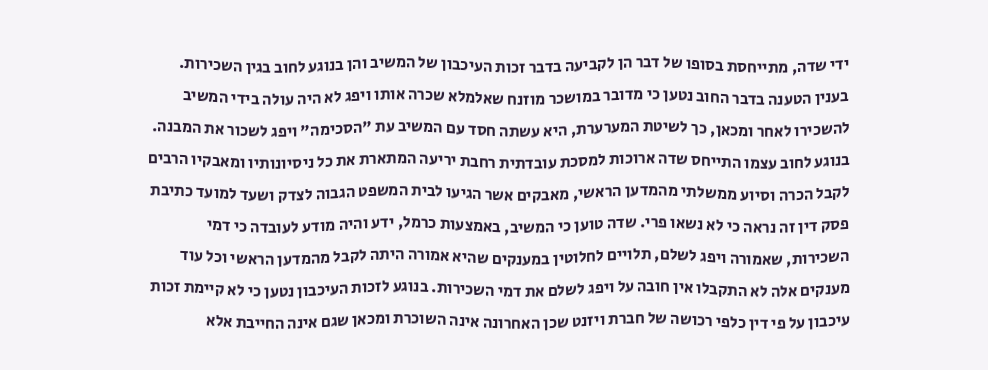ידי שדה, מתייחסת בסופו של דבר הן לקביעה בדבר זכות העיכבון של המשיב והן בנוגע לחוב בגין השכירות. בענין הטענה בדבר החוב נטען כי מדובר במושכר מוזנח שאלמלא שכרה אותו ויפג לא היה עולה בידי המשיב להשכירו לאחר ומכאן, כך לשיטת המערערת, היא עשתה חסד עם המשיב עת "הסכימה" ויפג לשכור את המבנה.
בנוגע לחוב עצמו התייחס שדה ארוכות למסכת עובדתית רחבת יריעה המתארת את כל ניסיונותיו ומאבקיו הרבים לקבל הכרה וסיוע ממשלתי מהמדען הראשי, מאבקים אשר הגיעו לבית המשפט הגבוה לצדק ושעד למועד כתיבת פסק דין זה נראה כי לא נשאו פרי. שדה טוען כי המשיב, באמצעות כרמל, ידע והיה מודע לעובדה כי דמי השכירות, שאמורה ויפג לשלם, תלויים לחלוטין במענקים שהיא אמורה היתה לקבל מהמדען הראשי וכל עוד מענקים אלה לא התקבלו אין חובה על ויפג לשלם את דמי השכירות. בנוגע לזכות העיכבון נטען כי לא קיימת זכות עיכבון על פי דין כלפי רכושה של חברת ויזנט שכן האחרונה אינה השוכרת ומכאן שגם אינה החייבת אלא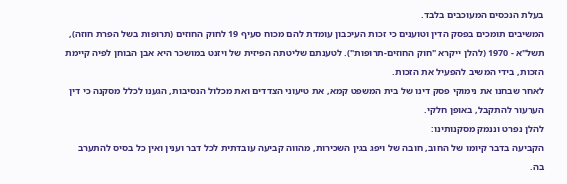בעלת הנכסים המעוכבים בלבד.
המשיבים תומכים בפסק הדין וטוענים כי זכות העיכבון עומדת להם מכוח סעיף 19 לחוק החוזים (תרופות בשל הפרת חוזה), תשל"א - 1970 (להלן ייקרא "חוק החוזים-תרופות"). לטענתם שליטתה הפיזית של ויזנט במושכר היא אבן הבוחן לפיה קיימת הזכות, בידי המשיב להפעיל את הזכות.
לאחר שבחנו את נימוקי פסק דינו של בית המשפט קמא, את טיעוני הצדדים ואת מכלול הנסיבות, הגענו לכלל מסקנה כי דין הערעור להתקבל, באופן חלקי.
להלן נפרט וננמק מסקנותינו:
הקביעה בדבר קיומו של החוב, חובה של ויפג בגין השכירות, מהווה קביעה עובדתית לכל דבר וענין ואין כל בסיס להתערב בה.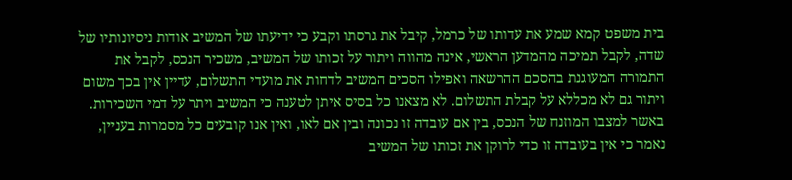בית משפט קמא שמע את עדותו של כרמל, קיבל את גרסתו וקבע כי ידיעתו של המשיב אודות ניסיונותיו של שדה, לקבל תמיכה מהמדען הראשי, אינה מהווה ויתור על זכותו של המשיב, משכיר הנכס, לקבל את התמורה המעוגנת בהסכם ההרשאה ואפילו הסכים המשיב לדחות את מועדי התשלום, עדיין אין בכך משום ויתור גם לא מכללא על קבלת התשלום. לא מצאנו כל בסיס איתן לטענה כי המשיב ויתר על דמי השכירות. באשר למצבו המוזנח של הנכס, בין אם עובדה זו נכונה ובין אם לאו, ואין אנו קובעים כל מסמרות בעניין, נאמר כי אין בעובדה זו כדי לרוקן את זכותו של המשיב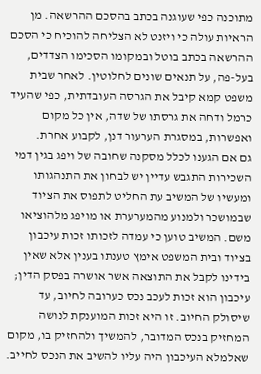מתוכנה כפי שעוגנה בכתב בהסכם ההרשאה. מן הראיות עולה כי ויזנט לא הצליחה להוכיח כי הסכם ההרשאה בכתב בוטל ובמקומו הסכימו הצדדים, בעל-פה, על תנאים שונים לחלוטין. לאחר שבית משפט קמא קיבל את הגרסה העובדתית, כפי שהעיד כרמל ודחה את גרסתו של שדה, אין כל מקום ואפשרות, במסגרת הערעור דנן, לקבוע אחרת.
גם אם הגענו לכלל מסקנה שחובה של ויפג בגין דמי השכירות התגבש עדיין יש לבחון את התנהגותו ומעשיו של המשיב עת החליט לתפוס את הציוד שבמושכר ולמנוע מהמערערת או מויפג מלהוציאו משם. המשיב טוען כי עמדה לזכותו זכות עיכבון בציוד ובית המשפט אימץ טענתו בענין אלא שאין בידינו לקבל את התוצאה אשר אושרה בפסק הדין; עיכבון הוא זכות לעכב נכס כערובה לחיוב, עד שיסולק החיוב. זו היא זכות המוענקת לנושה המחזיק בנכס המדובר, להמשיך ולהחזיק בו, מקום שאלמלא העיכבון היה עליו להשיב את הנכס לחייב.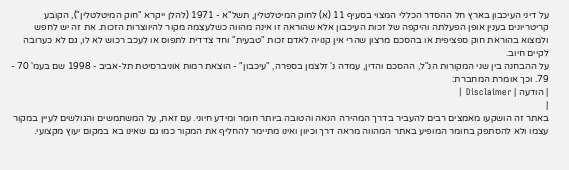על דיני העיכבון בארץ חל ההסדר הכללי המצוי בסעיף 11 (א) לחוק המיטלטלין, תשל"א - 1971 (להלן ייקרא "חוק המיטלטלין"), הקובע קריטריונים בענין אופן הפעלתה והיקפה של זכות העיכבון אלא שהוראה זו אינה מהווה כשלעצמה מקור להיווצרות הזכות. את זה יש לחפש ולמצוא בהוראת חוק ספציפית או בהסכם מרצון שהרי אין קנויה לאדם זכות "טבעית" וחד צדדית לתפוס או לעכב רכוש לא לו, גם לא כערובה לקיים חיוב.
על ההבחנה בין שני המקורות הנ"ל, ההסכם והדין, עמדה נ' זלצמן בספרה, "עיכבון" - הוצאת רמות אוניברסיטת תל-אביב - 1998 שם בעמ' 70 - 79. וכך אומרת המחברת:
| הודעה | Disclaimer |
|
באתר זה הושקעו מאמצים רבים להעביר בדרך המהירה הנאה והטובה ביותר חומר ומידע חיוני. עם זאת, על המשתמשים והגולשים לעיין במקור עצמו ולא להסתפק בחומר המופיע באתר המהווה מראה דרך וכיוון ואינו מתיימר להחליף את המקור כמו גם שאינו בא במקום יעוץ מקצועי.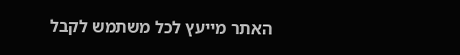האתר מייעץ לכל משתמש לקבל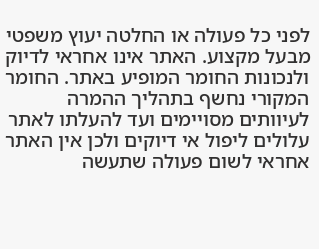לפני כל פעולה או החלטה יעוץ משפטי מבעל מקצוע. האתר אינו אחראי לדיוק ולנכונות החומר המופיע באתר. החומר המקורי נחשף בתהליך ההמרה לעיוותים מסויימים ועד להעלתו לאתר עלולים ליפול אי דיוקים ולכן אין האתר אחראי לשום פעולה שתעשה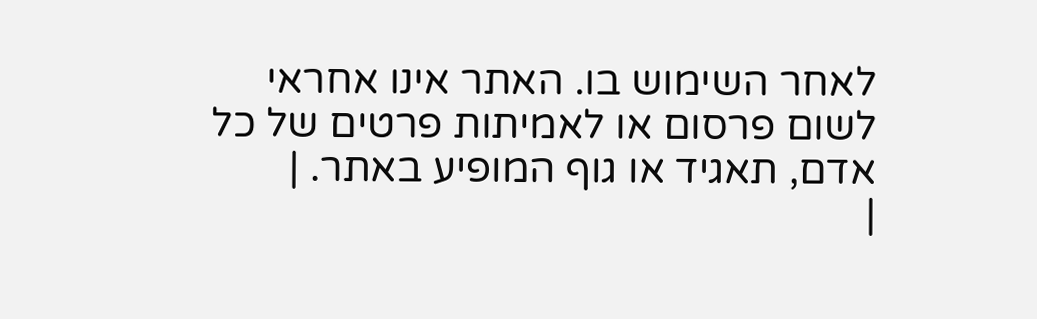לאחר השימוש בו. האתר אינו אחראי לשום פרסום או לאמיתות פרטים של כל אדם, תאגיד או גוף המופיע באתר. |
|